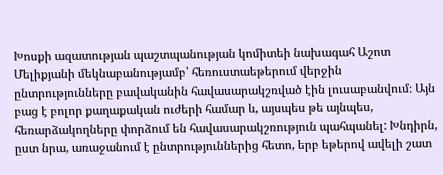Խոսքի ազատության պաշտպանության կոմիտեի նախագահ Աշոտ Մելիքյանի մեկնաբանությամբ՝ հեռուստաեթերում վերջին ընտրությունները բավականին հավասարակշռված էին լուսաբանվում։ Այն բաց է բոլոր քաղաքական ուժերի համար և, այսպես թե այնպես, հեռարձակողները փորձում են հավասարակշռություն պահպանել: Խնդիրն, ըստ նրա, առաջանում է ընտրություններից հետո, երբ եթերով ավելի շատ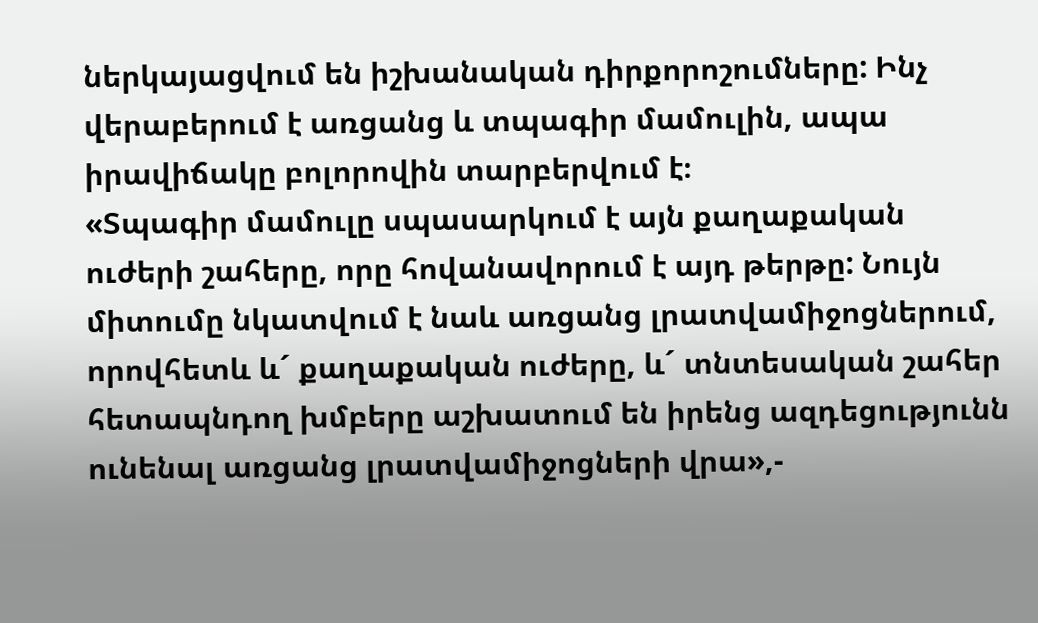ներկայացվում են իշխանական դիրքորոշումները: Ինչ վերաբերում է առցանց և տպագիր մամուլին, ապա իրավիճակը բոլորովին տարբերվում է։
«Տպագիր մամուլը սպասարկում է այն քաղաքական ուժերի շահերը, որը հովանավորում է այդ թերթը: Նույն միտումը նկատվում է նաև առցանց լրատվամիջոցներում, որովհետև և´ քաղաքական ուժերը, և´ տնտեսական շահեր հետապնդող խմբերը աշխատում են իրենց ազդեցությունն ունենալ առցանց լրատվամիջոցների վրա»,-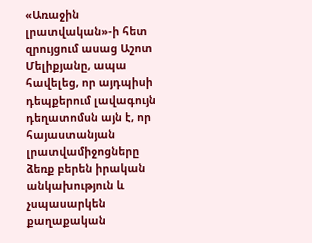«Առաջին լրատվական»-ի հետ զրույցում ասաց Աշոտ Մելիքյանը, ապա հավելեց, որ այդպիսի դեպքերում լավագույն դեղատոմսն այն է, որ հայաստանյան լրատվամիջոցները ձեռք բերեն իրական անկախություն և չսպասարկեն քաղաքական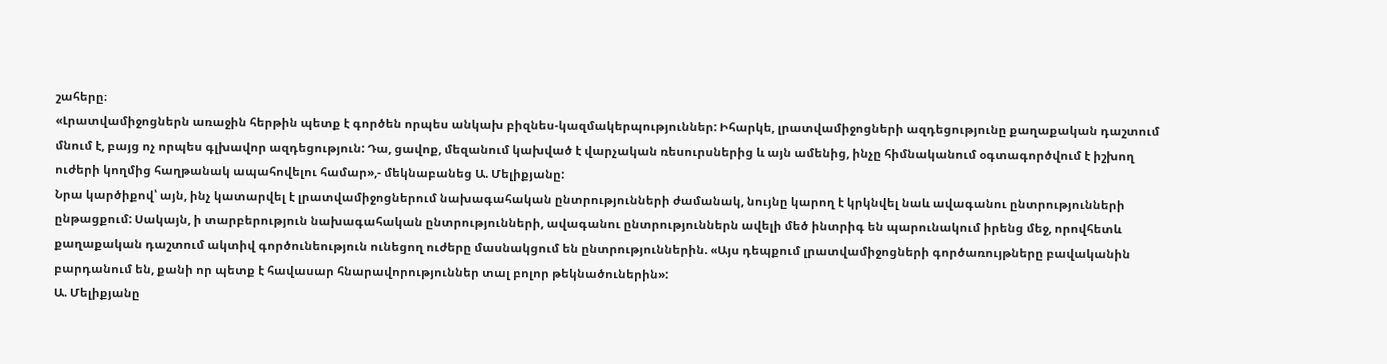շահերը։
«Լրատվամիջոցներն առաջին հերթին պետք է գործեն որպես անկախ բիզնես-կազմակերպություններ: Իհարկե, լրատվամիջոցների ազդեցությունը քաղաքական դաշտում մնում է, բայց ոչ որպես գլխավոր ազդեցություն: Դա, ցավոք, մեզանում կախված է վարչական ռեսուրսներից և այն ամենից, ինչը հիմնականում օգտագործվում է իշխող ուժերի կողմից հաղթանակ ապահովելու համար»,- մեկնաբանեց Ա. Մելիքյանը:
Նրա կարծիքով՝ այն, ինչ կատարվել է լրատվամիջոցներում նախագահական ընտրությունների ժամանակ, նույնը կարող է կրկնվել նաև ավագանու ընտրությունների ընթացքում: Սակայն, ի տարբերություն նախագահական ընտրությունների, ավագանու ընտրություններն ավելի մեծ ինտրիգ են պարունակում իրենց մեջ, որովհետև քաղաքական դաշտում ակտիվ գործունեություն ունեցող ուժերը մասնակցում են ընտրություններին. «Այս դեպքում լրատվամիջոցների գործառույթները բավականին բարդանում են, քանի որ պետք է հավասար հնարավորություններ տալ բոլոր թեկնածուներին»:
Ա. Մելիքյանը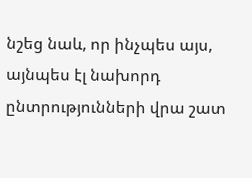նշեց նաև, որ ինչպես այս, այնպես էլ նախորդ ընտրությունների վրա շատ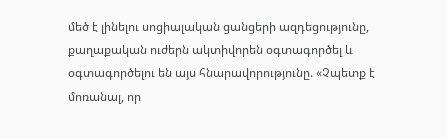մեծ է լինելու սոցիալական ցանցերի ազդեցությունը, քաղաքական ուժերն ակտիվորեն օգտագործել և օգտագործելու են այս հնարավորությունը. «Չպետք է մոռանալ, որ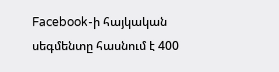Facebook-ի հայկական սեգմենտը հասնում է 400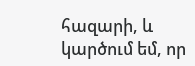հազարի, և կարծում եմ, որ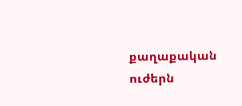քաղաքական ուժերն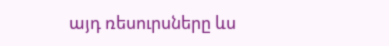այդ ռեսուրսները ևս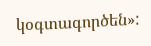կօգտագործեն»: